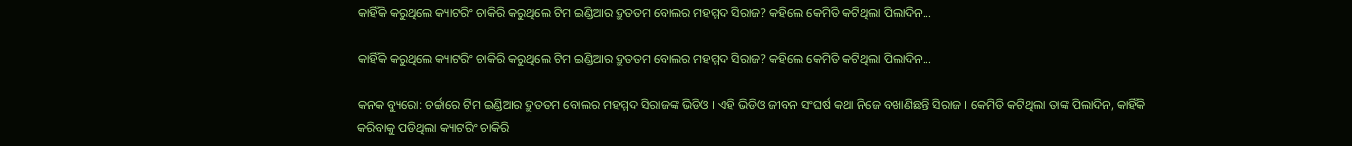କାହିଁକି କରୁଥିଲେ କ୍ୟାଟରିଂ ଚାକିରି କରୁଥିଲେ ଟିମ ଇଣ୍ଡିଆର ଦ୍ରୁତତମ ବୋଲର ମହମ୍ମଦ ସିରାଜ? କହିଲେ କେମିତି କଟିଥିଲା ପିଲାଦିନ...

କାହିଁକି କରୁଥିଲେ କ୍ୟାଟରିଂ ଚାକିରି କରୁଥିଲେ ଟିମ ଇଣ୍ଡିଆର ଦ୍ରୁତତମ ବୋଲର ମହମ୍ମଦ ସିରାଜ? କହିଲେ କେମିତି କଟିଥିଲା ପିଲାଦିନ...

କନକ ବ୍ୟୁରୋ: ଚର୍ଚ୍ଚାରେ ଟିମ ଇଣ୍ଡିଆର ଦ୍ରୁତତମ ବୋଲର ମହମ୍ମଦ ସିରାଜଙ୍କ ଭିଡିଓ । ଏହି ଭିଡିଓ ଜୀବନ ସଂଘର୍ଷ କଥା ନିଜେ ବଖାଣିଛନ୍ତି ସିରାଜ । କେମିତି କଟିଥିଲା ତାଙ୍କ ପିଲାଦିନ, କାହିଁକି କରିବାକୁ ପଡିଥିଲା କ୍ୟାଟରିଂ ଚାକିରି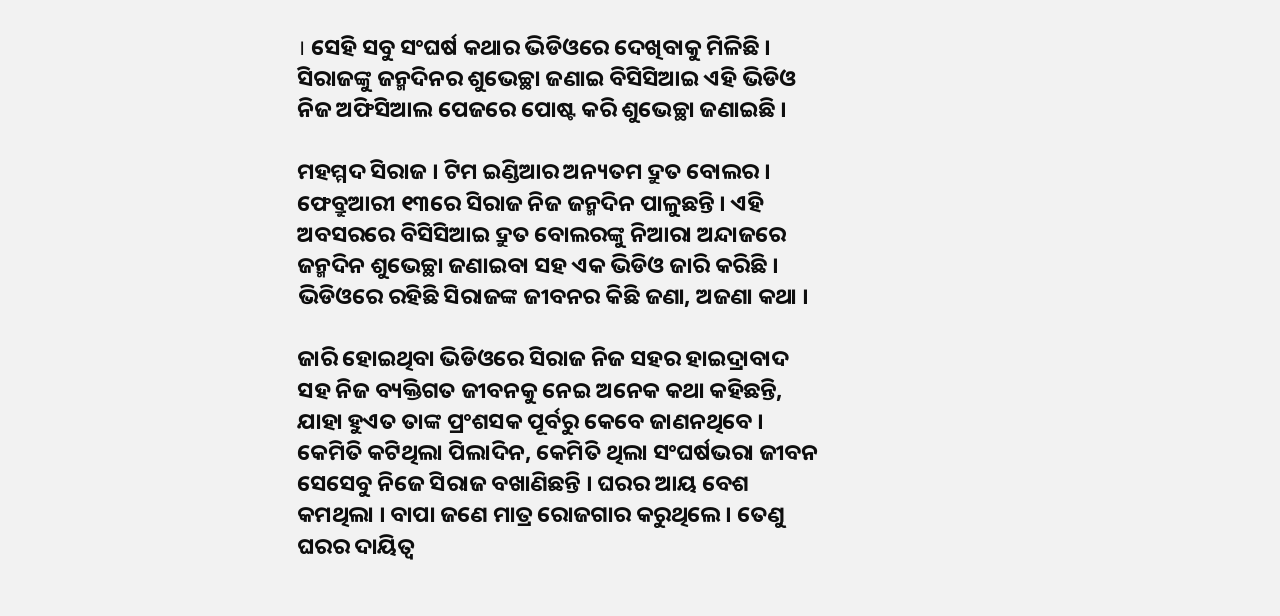। ସେହି ସବୁ ସଂଘର୍ଷ କଥାର ଭିଡିଓରେ ଦେଖିବାକୁ ମିଳିଛି । ସିରାଜଙ୍କୁ ଜନ୍ମଦିନର ଶୁଭେଚ୍ଛା ଜଣାଇ ବିସିସିଆଇ ଏହି ଭିଡିଓ ନିଜ ଅଫିସିଆଲ ପେଜରେ ପୋଷ୍ଟ କରି ଶୁଭେଚ୍ଛା ଜଣାଇଛି ।

ମହମ୍ମଦ ସିରାଜ । ଟିମ ଇଣ୍ଡିଆର ଅନ୍ୟତମ ଦ୍ରୁତ ବୋଲର । ଫେବ୍ରୁଆରୀ ୧୩ରେ ସିରାଜ ନିଜ ଜନ୍ମଦିନ ପାଳୁଛନ୍ତି । ଏହି ଅବସରରେ ବିସିସିଆଇ ଦ୍ରୁତ ବୋଲରଙ୍କୁ ନିଆରା ଅନ୍ଦାଜରେ ଜନ୍ମଦିନ ଶୁଭେଚ୍ଛା ଜଣାଇବା ସହ ଏକ ଭିଡିଓ ଜାରି କରିଛି । ଭିଡିଓରେ ରହିଛି ସିରାଜଙ୍କ ଜୀବନର କିଛି ଜଣା, ଅଜଣା କଥା ।

ଜାରି ହୋଇଥିବା ଭିଡିଓରେ ସିରାଜ ନିଜ ସହର ହାଇଦ୍ରାବାଦ ସହ ନିଜ ବ୍ୟକ୍ତିଗତ ଜୀବନକୁ ନେଇ ଅନେକ କଥା କହିଛନ୍ତି, ଯାହା ହୁଏତ ତାଙ୍କ ପ୍ରଂଶସକ ପୂର୍ବରୁ କେବେ ଜାଣନଥିବେ । କେମିତି କଟିଥିଲା ପିଲାଦିନ, କେମିତି ଥିଲା ସଂଘର୍ଷଭରା ଜୀବନ ସେସେବୁ ନିଜେ ସିରାଜ ବଖାଣିଛନ୍ତି । ଘରର ଆୟ ବେଶ କମଥିଲା । ବାପା ଜଣେ ମାତ୍ର ରୋଜଗାର କରୁଥିଲେ । ତେଣୁ ଘରର ଦାୟିତ୍ୱ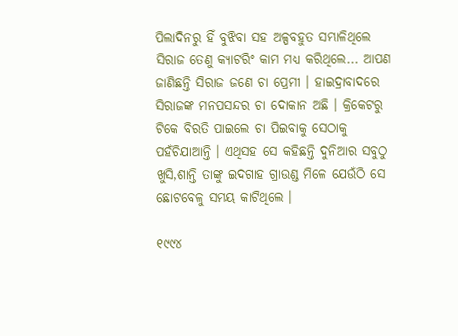ପିଲାଦିନରୁ ହିଁ ବୁଝିବା ସହ ଅଳ୍ପବହୁତ ସମ୍ଭାଳିଥିଲେ ସିରାଜ ତେଣୁ କ୍ୟାଟରିଂ କାମ ମଧ୍ୟ କରିଥିଲେ... ଆପଣ ଜାଣିଛନ୍ତି ସିରାଜ ଜଣେ ଚା ପ୍ରେମୀ । ହାଇଦ୍ରାବାଦରେ ସିରାଜଙ୍କ ମନପସନ୍ଦର ଚା ଦୋକାନ ଅଛି । କ୍ରିକେଟରୁ ଟିକେ ବିରତି ପାଇଲେ ଚା ପିଇବାକୁ ସେଠାକୁ ପହଁଚିଯାଆନ୍ତି । ଏଥିସହ ସେ କହିଛନ୍ତି ଦୁନିଆର ସବୁଠୁ ଖୁସି,ଶାନ୍ତି ତାଙ୍କୁ ଇଦଗାହ ଗ୍ରାଉଣ୍ଡ ମିଳେ ଯେଉଁଠି ସେ ଛୋଟବେଳୁ ସମୟ କାଟିଥିଲେ ।

୧୯୯୪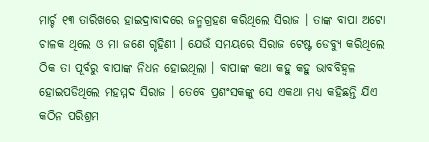ମାର୍ଚ୍ଚ ୧୩ ତାରିଖରେ ହାଇଦ୍ରାବାଦରେ ଜନ୍ମଗ୍ରହଣ କରିଥିଲେ ସିରାଜ । ତାଙ୍କ ବାପା ଅଟୋ ଚାଳକ ଥିଲେ ଓ ମା ଜଣେ ଗୃହିଣୀ । ଯେଉଁ ସମୟରେ ସିରାଜ ଟେଷ୍ଟ ଡେବ୍ୟୁ କରିଥିଲେ ଠିକ ତା ପୂର୍ବରୁ ବାପାଙ୍କ ନିଧନ ହୋଇଥିଲା । ବାପାଙ୍କ କଥା କହୁ କହୁ ଭାବବିହ୍ୱଳ ହୋଇପଡିଥିଲେ ମହମ୍ମଦ ସିରାଜ । ତେବେ ପ୍ରଶଂସକଙ୍କୁ ସେ ଏକଥା ମଧ୍ୟ କହିଛନ୍ତି ଯିଏ କଠିନ ପରିଶ୍ରମ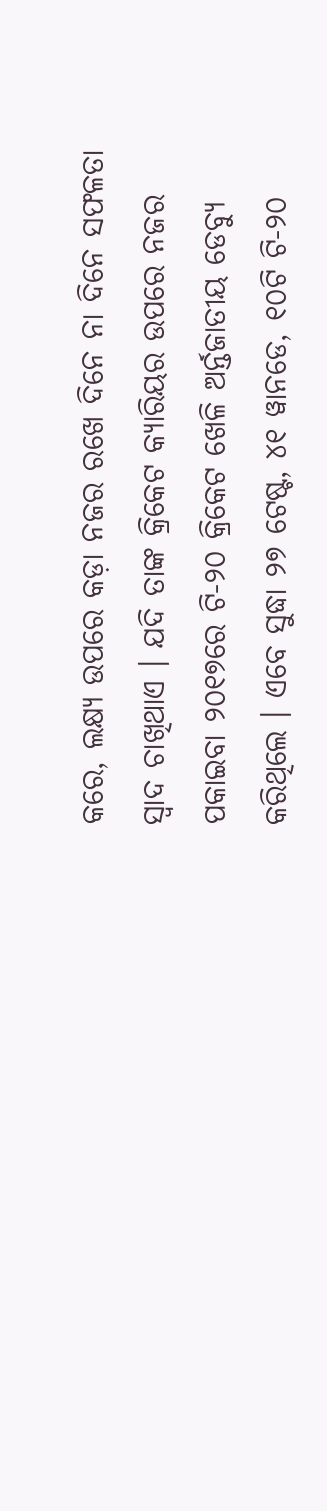କରେ, ଲକ୍ଷ୍ୟ ଉପରେ କଡ଼ା ନଜର ରଖେ ଦିନେ ନା ଦିନେ ସଫଳତା ସ୍ୱାଦ ଚାଖିଥାଏ । ଯଦି ତାଙ୍କ କ୍ରିକେଟ କ୍ୟାରିୟର ଉପରେ ନଜର ପକାଇବା ୨୦୧୭ରେ ଟି-୨୦ କ୍ରିକେଟ ଖେଳି ଅର୍ନ୍ତଜାତୀୟ ଡେବ୍ୟୁ କରିଥିଲେ । ଏବେ ସୁଦ୍ଧା ୨୭ ଟେଷ୍ଟ, ୪୧ ୱାନଡେ, ୧୦ଟି ଟି-୨୦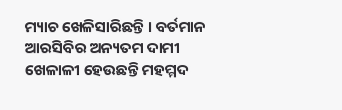ମ୍ୟାଚ ଖେଳିସାରିଛନ୍ତି । ବର୍ତମାନ ଆରସିବିର ଅନ୍ୟତମ ଦାମୀ ଖେଳାଳୀ ହେଉଛନ୍ତି ମହମ୍ମଦ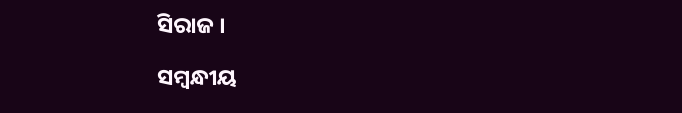ସିରାଜ ।

ସମ୍ବନ୍ଧୀୟ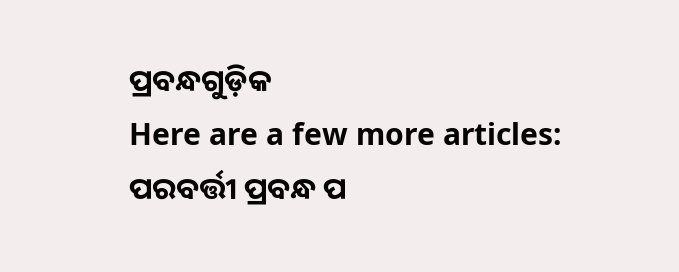ପ୍ରବନ୍ଧଗୁଡ଼ିକ
Here are a few more articles:
ପରବର୍ତ୍ତୀ ପ୍ରବନ୍ଧ ପ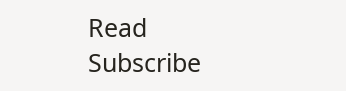Read
Subscribe